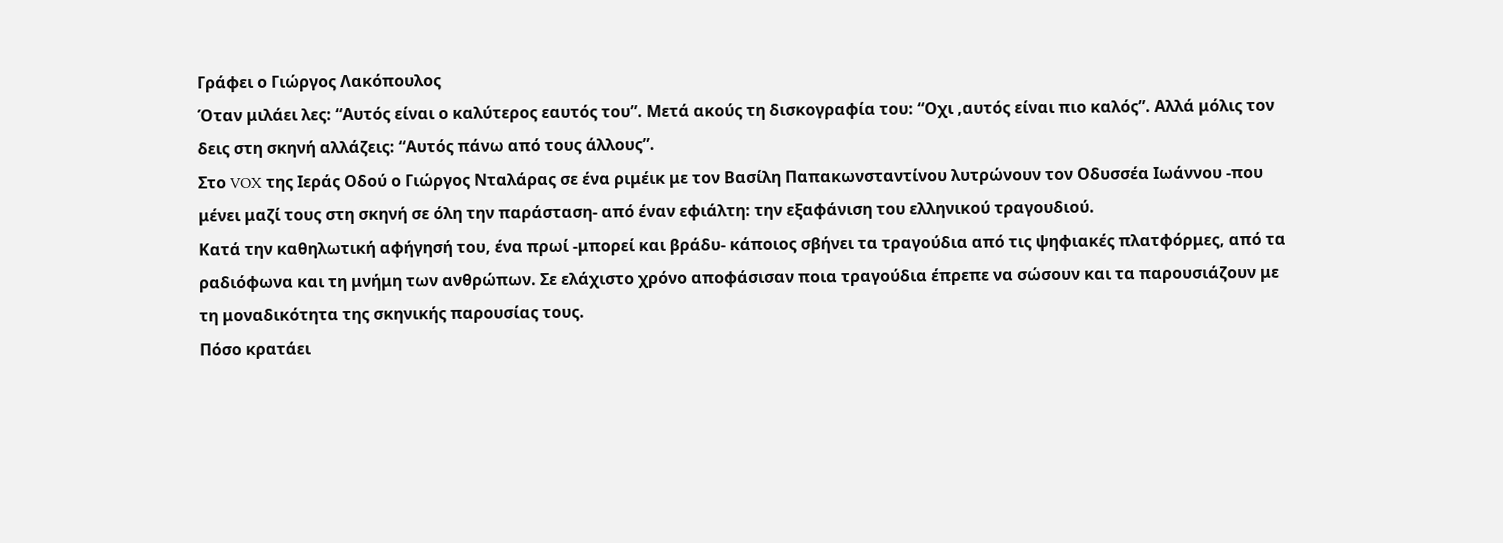Γράφει ο Γιώργος Λακόπουλος
Όταν μιλάει λες: “Αυτός είναι ο καλύτερος εαυτός του”. Μετά ακούς τη δισκογραφία του: “Οχι ,αυτός είναι πιο καλός”. Αλλά μόλις τον δεις στη σκηνή αλλάζεις: “Αυτός πάνω από τους άλλους”.
Στο VOX της Ιεράς Οδού ο Γιώργος Νταλάρας σε ένα ριμέικ με τον Βασίλη Παπακωνσταντίνου λυτρώνουν τον Οδυσσέα Ιωάννου -που μένει μαζί τους στη σκηνή σε όλη την παράσταση- από έναν εφιάλτη: την εξαφάνιση του ελληνικού τραγουδιού.
Κατά την καθηλωτική αφήγησή του, ένα πρωί -μπορεί και βράδυ- κάποιος σβήνει τα τραγούδια από τις ψηφιακές πλατφόρμες, από τα ραδιόφωνα και τη μνήμη των ανθρώπων. Σε ελάχιστο χρόνο αποφάσισαν ποια τραγούδια έπρεπε να σώσουν και τα παρουσιάζουν με τη μοναδικότητα της σκηνικής παρουσίας τους.
Πόσο κρατάει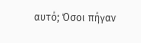αυτό; Όσοι πήγαν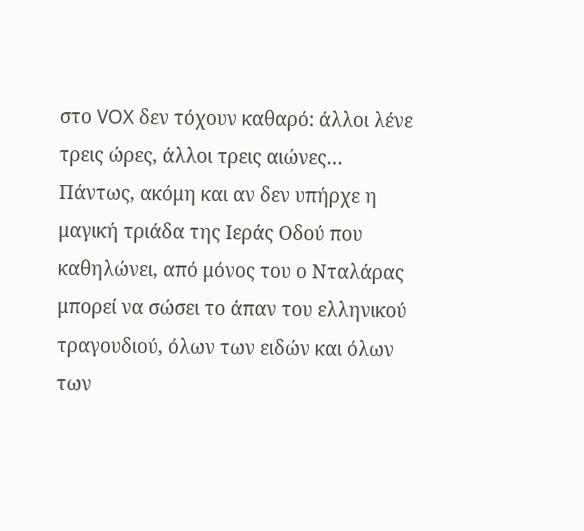στο VOX δεν τόχουν καθαρό: άλλοι λένε τρεις ώρες, άλλοι τρεις αιώνες…
Πάντως, ακόμη και αν δεν υπήρχε η μαγική τριάδα της Ιεράς Οδού που καθηλώνει, από μόνος του ο Νταλάρας μπορεί να σώσει το άπαν του ελληνικού τραγουδιού, όλων των ειδών και όλων των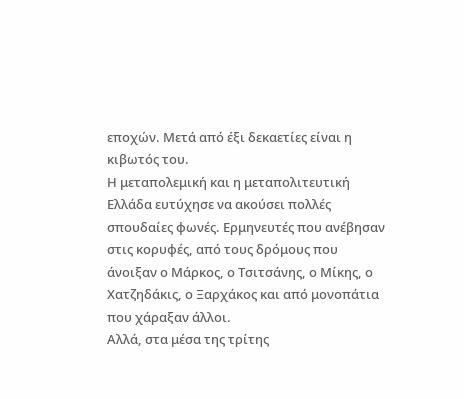εποχών. Μετά από έξι δεκαετίες είναι η κιβωτός του.
Η μεταπολεμική και η μεταπολιτευτική Ελλάδα ευτύχησε να ακούσει πολλές σπουδαίες φωνές. Ερμηνευτές που ανέβησαν στις κορυφές, από τους δρόμους που άνοιξαν ο Μάρκος, ο Τσιτσάνης, ο Μίκης, ο Χατζηδάκις, ο Ξαρχάκος και από μονοπάτια που χάραξαν άλλοι.
Αλλά, στα μέσα της τρίτης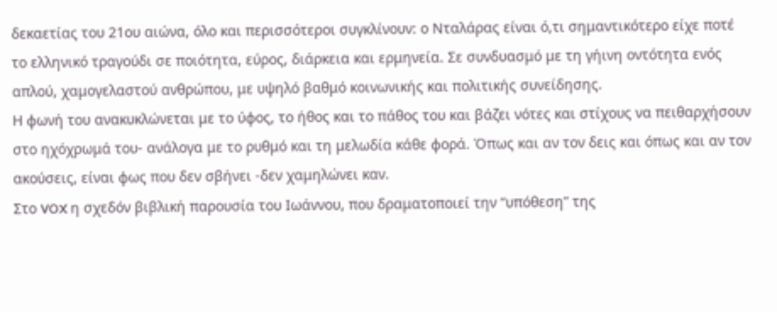δεκαετίας του 21ου αιώνα, όλο και περισσότεροι συγκλίνουν: ο Νταλάρας είναι ό,τι σημαντικότερο είχε ποτέ το ελληνικό τραγούδι σε ποιότητα, εύρος, διάρκεια και ερμηνεία. Σε συνδυασμό με τη γήινη οντότητα ενός απλού, χαμογελαστού ανθρώπου, με υψηλό βαθμό κοινωνικής και πολιτικής συνείδησης.
Η φωνή του ανακυκλώνεται με το ύφος, το ήθος και το πάθος του και βάζει νότες και στίχους να πειθαρχήσουν στο ηχόχρωμά του- ανάλογα με το ρυθμό και τη μελωδία κάθε φορά. Όπως και αν τον δεις και όπως και αν τον ακούσεις, είναι φως που δεν σβήνει -δεν χαμηλώνει καν.
Στο VOX η σχεδόν βιβλική παρουσία του Ιωάννου, που δραματοποιεί την “υπόθεση” της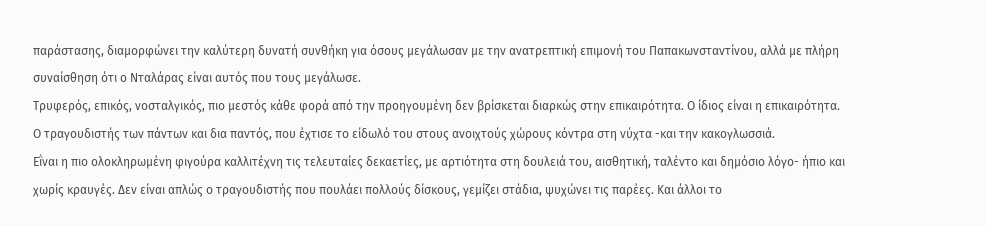παράστασης, διαμορφώνει την καλύτερη δυνατή συνθήκη για όσους μεγάλωσαν με την ανατρεπτική επιμονή του Παπακωνσταντίνου, αλλά με πλήρη συναίσθηση ότι ο Νταλάρας είναι αυτός που τους μεγάλωσε.
Τρυφερός, επικός, νοσταλγικός, πιο μεστός κάθε φορά από την προηγουμένη δεν βρίσκεται διαρκώς στην επικαιρότητα. Ο ίδιος είναι η επικαιρότητα. Ο τραγουδιστής των πάντων και δια παντός, που έχτισε το είδωλό του στους ανοιχτούς χώρους κόντρα στη νύχτα -και την κακογλωσσιά.
Εΐναι η πιο ολοκληρωμένη φιγούρα καλλιτέχνη τις τελευταίες δεκαετίες, με αρτιότητα στη δουλειά του, αισθητική, ταλέντο και δημόσιο λόγο- ήπιο και χωρίς κραυγές. Δεν είναι απλώς ο τραγουδιστής που πουλάει πολλούς δίσκους, γεμίζει στάδια, ψυχώνει τις παρέες. Και άλλοι το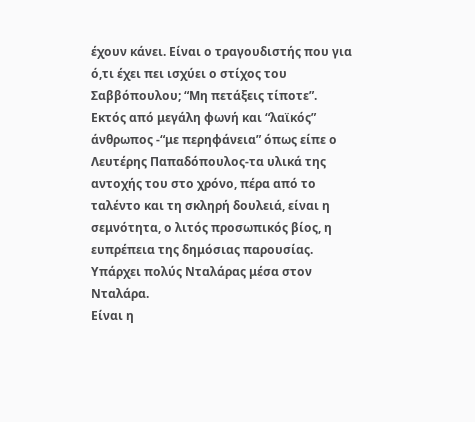έχουν κάνει. Είναι ο τραγουδιστής που για ό,τι έχει πει ισχύει ο στίχος του Σαββόπουλου; “Μη πετάξεις τίποτε”.
Εκτός από μεγάλη φωνή και “λαϊκός” άνθρωπος -“με περηφάνεια” όπως είπε ο Λευτέρης Παπαδόπουλος-τα υλικά της αντοχής του στο χρόνο, πέρα από το ταλέντο και τη σκληρή δουλειά, είναι η σεμνότητα, ο λιτός προσωπικός βίος, η ευπρέπεια της δημόσιας παρουσίας. Υπάρχει πολύς Νταλάρας μέσα στον Νταλάρα.
Είναι η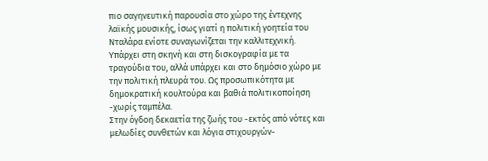πιο σαγηνευτική παρουσία στο χώρο της έντεχνης λαϊκής μουσικής, ίσως γιατί η πολιτική γοητεία του Νταλάρα ενίοτε συναγωνίζεται την καλλιτεχνική. Υπάρχει στη σκηνή και στη δισκογραφία με τα τραγούδια του, αλλά υπάρχει και στο δημόσιο χώρο με την πολιτική πλευρά του. Ως προσωπικότητα με δημοκρατική κουλτούρα και βαθιά πολιτικοποίηση -χωρίς ταμπέλα.
Στην όγδοη δεκαετία της ζωής του -εκτός από νότες και μελωδίες συνθετών και λόγια στιχουργών-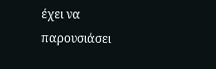έχει να παρουσιάσει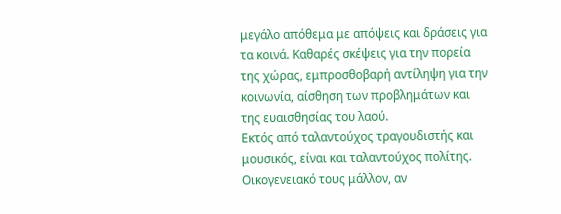μεγάλο απόθεμα με απόψεις και δράσεις για τα κοινά. Καθαρές σκέψεις για την πορεία της χώρας, εμπροσθοβαρή αντίληψη για την κοινωνία, αίσθηση των προβλημάτων και της ευαισθησίας του λαού.
Εκτός από ταλαντούχος τραγουδιστής και μουσικός, είναι και ταλαντούχος πολίτης. Οικογενειακό τους μάλλον, αν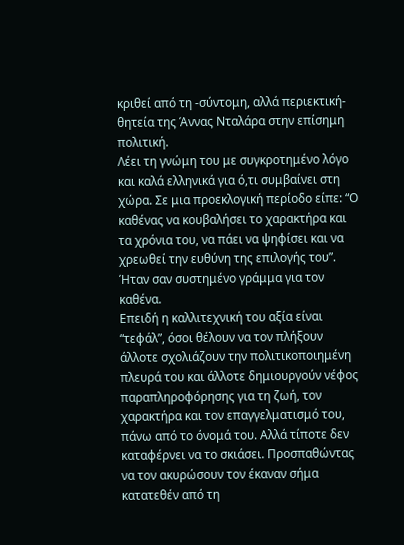κριθεί από τη -σύντομη, αλλά περιεκτική- θητεία της Άννας Νταλάρα στην επίσημη πολιτική.
Λέει τη γνώμη του με συγκροτημένο λόγο και καλά ελληνικά για ό,τι συμβαίνει στη χώρα. Σε μια προεκλογική περίοδο είπε: “Ο καθένας να κουβαλήσει το χαρακτήρα και τα χρόνια του, να πάει να ψηφίσει και να χρεωθεί την ευθύνη της επιλογής του”. Ήταν σαν συστημένο γράμμα για τον καθένα.
Επειδή η καλλιτεχνική του αξία είναι “τεφάλ”, όσοι θέλουν να τον πλήξουν άλλοτε σχολιάζουν την πολιτικοποιημένη πλευρά του και άλλοτε δημιουργούν νέφος παραπληροφόρησης για τη ζωή, τον χαρακτήρα και τον επαγγελματισμό του, πάνω από το όνομά του. Αλλά τίποτε δεν καταφέρνει να το σκιάσει. Προσπαθώντας να τον ακυρώσουν τον έκαναν σήμα κατατεθέν από τη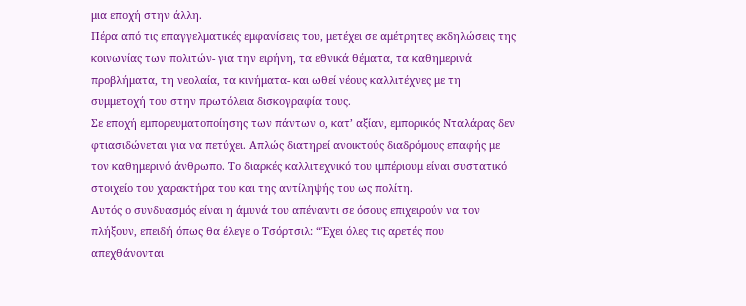μια εποχή στην άλλη.
Πέρα από τις επαγγελματικές εμφανίσεις του, μετέχει σε αμέτρητες εκδηλώσεις της κοινωνίας των πολιτών- για την ειρήνη, τα εθνικά θέματα, τα καθημερινά προβλήματα, τη νεολαία, τα κινήματα- και ωθεί νέους καλλιτέχνες με τη συμμετοχή του στην πρωτόλεια δισκογραφία τους.
Σε εποχή εμπορευματοποίησης των πάντων ο, κατ’ αξίαν, εμπορικός Νταλάρας δεν φτιασιδώνεται για να πετύχει. Απλώς διατηρεί ανοικτούς διαδρόμους επαφής με τον καθημερινό άνθρωπο. Το διαρκές καλλιτεχνικό του ιμπέριουμ είναι συστατικό στοιχείο του χαρακτήρα του και της αντίληψής του ως πολίτη.
Αυτός ο συνδυασμός είναι η άμυνά του απέναντι σε όσους επιχειρούν να τον πλήξουν, επειδή όπως θα έλεγε ο Τσόρτσιλ: “Έχει όλες τις αρετές που απεχθάνονται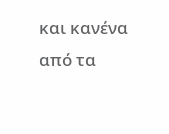και κανένα από τα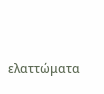ελαττώματα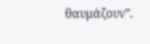θαυμάζουν”.